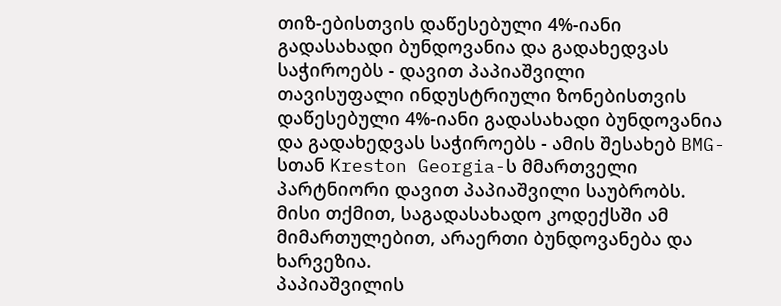თიზ-ებისთვის დაწესებული 4%-იანი გადასახადი ბუნდოვანია და გადახედვას საჭიროებს - დავით პაპიაშვილი
თავისუფალი ინდუსტრიული ზონებისთვის დაწესებული 4%-იანი გადასახადი ბუნდოვანია და გადახედვას საჭიროებს - ამის შესახებ BMG-სთან Kreston Georgia-ს მმართველი პარტნიორი დავით პაპიაშვილი საუბრობს. მისი თქმით, საგადასახადო კოდექსში ამ მიმართულებით, არაერთი ბუნდოვანება და ხარვეზია.
პაპიაშვილის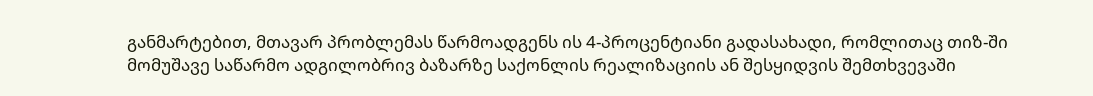განმარტებით, მთავარ პრობლემას წარმოადგენს ის 4-პროცენტიანი გადასახადი, რომლითაც თიზ-ში მომუშავე საწარმო ადგილობრივ ბაზარზე საქონლის რეალიზაციის ან შესყიდვის შემთხვევაში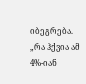იბეგრება.
„რა ჰქვია ამ 4%-იან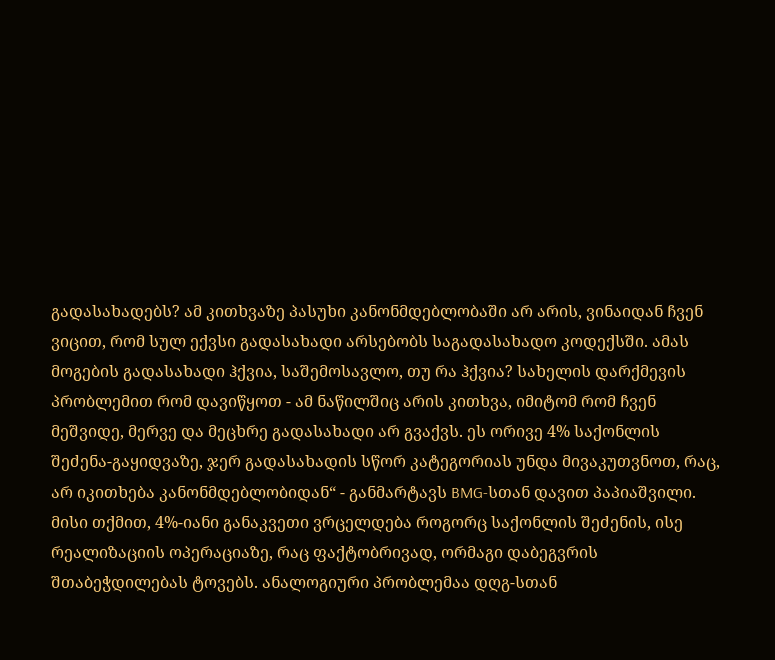გადასახადებს? ამ კითხვაზე პასუხი კანონმდებლობაში არ არის, ვინაიდან ჩვენ ვიცით, რომ სულ ექვსი გადასახადი არსებობს საგადასახადო კოდექსში. ამას მოგების გადასახადი ჰქვია, საშემოსავლო, თუ რა ჰქვია? სახელის დარქმევის პრობლემით რომ დავიწყოთ - ამ ნაწილშიც არის კითხვა, იმიტომ რომ ჩვენ მეშვიდე, მერვე და მეცხრე გადასახადი არ გვაქვს. ეს ორივე 4% საქონლის შეძენა-გაყიდვაზე, ჯერ გადასახადის სწორ კატეგორიას უნდა მივაკუთვნოთ, რაც, არ იკითხება კანონმდებლობიდან“ - განმარტავს BMG-სთან დავით პაპიაშვილი.
მისი თქმით, 4%-იანი განაკვეთი ვრცელდება როგორც საქონლის შეძენის, ისე რეალიზაციის ოპერაციაზე, რაც ფაქტობრივად, ორმაგი დაბეგვრის შთაბეჭდილებას ტოვებს. ანალოგიური პრობლემაა დღგ-სთან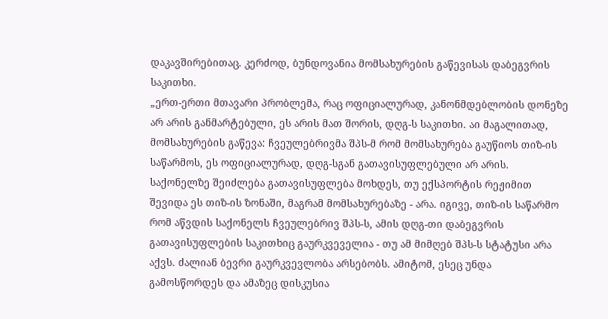დაკავშირებითაც. კერძოდ, ბუნდოვანია მომსახურების გაწევისას დაბეგვრის საკითხი.
„ერთ-ერთი მთავარი პრობლემა, რაც ოფიციალურად, კანონმდებლობის დონეზე არ არის განმარტებული, ეს არის მათ შორის, დღგ-ს საკითხი. აი მაგალითად, მომსახურების გაწევა: ჩვეულებრივმა შპს-მ რომ მომსახურება გაუწიოს თიზ-ის საწარმოს, ეს ოფიციალურად, დღგ-სგან გათავისუფლებული არ არის. საქონელზე შეიძლება გათავისუფლება მოხდეს, თუ ექსპორტის რეჟიმით შევიდა ეს თიზ-ის ზონაში, მაგრამ მომსახურებაზე - არა. იგივე, თიზ-ის საწარმო რომ აწვდის საქონელს ჩვეულებრივ შპს-ს, ამის დღგ-თი დაბეგვრის გათავისუფლების საკითხიც გაურკვეველია - თუ ამ მიმღებ შპს-ს სტატუსი არა აქვს. ძალიან ბევრი გაურკვევლობა არსებობს. ამიტომ, ესეც უნდა გამოსწორდეს და ამაზეც დისკუსია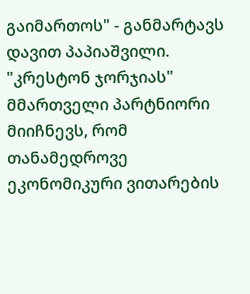გაიმართოს" - განმარტავს დავით პაპიაშვილი.
"კრესტონ ჯორჯიას" მმართველი პარტნიორი მიიჩნევს, რომ თანამედროვე ეკონომიკური ვითარების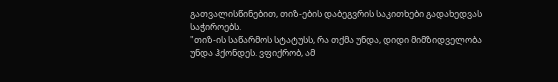გათვალისწინებით, თიზ-ების დაბეგვრის საკითხები გადახედვას საჭიროებს.
"თიზ-ის საწარმოს სტატუსს, რა თქმა უნდა, დიდი მიმზიდველობა უნდა ჰქონდეს. ვფიქრობ, ამ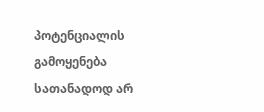პოტენციალის გამოყენება სათანადოდ არ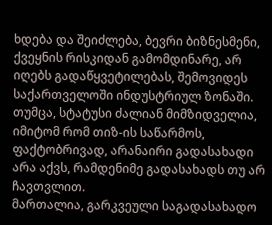ხდება და შეიძლება, ბევრი ბიზნესმენი, ქვეყნის რისკიდან გამომდინარე, არ იღებს გადაწყვეტილებას, შემოვიდეს საქართველოში ინდუსტრიულ ზონაში. თუმცა, სტატუსი ძალიან მიმზიდველია, იმიტომ რომ თიზ-ის საწარმოს, ფაქტობრივად, არანაირი გადასახადი არა აქვს, რამდენიმე გადასახადს თუ არ ჩავთვლით.
მართალია, გარკვეული საგადასახადო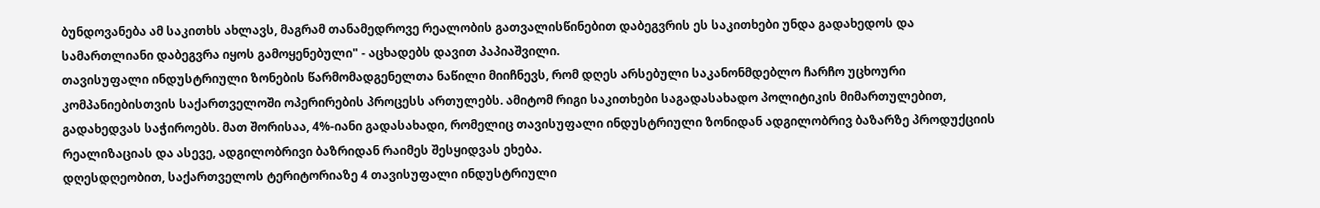ბუნდოვანება ამ საკითხს ახლავს, მაგრამ თანამედროვე რეალობის გათვალისწინებით დაბეგვრის ეს საკითხები უნდა გადახედოს და სამართლიანი დაბეგვრა იყოს გამოყენებული" - აცხადებს დავით პაპიაშვილი.
თავისუფალი ინდუსტრიული ზონების წარმომადგენელთა ნაწილი მიიჩნევს, რომ დღეს არსებული საკანონმდებლო ჩარჩო უცხოური კომპანიებისთვის საქართველოში ოპერირების პროცესს ართულებს. ამიტომ რიგი საკითხები საგადასახადო პოლიტიკის მიმართულებით, გადახედვას საჭიროებს. მათ შორისაა, 4%-იანი გადასახადი, რომელიც თავისუფალი ინდუსტრიული ზონიდან ადგილობრივ ბაზარზე პროდუქციის რეალიზაციას და ასევე, ადგილობრივი ბაზრიდან რაიმეს შესყიდვას ეხება.
დღესდღეობით, საქართველოს ტერიტორიაზე 4 თავისუფალი ინდუსტრიული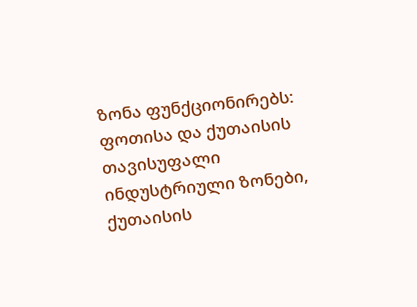ზონა ფუნქციონირებს: ფოთისა და ქუთაისის თავისუფალი ინდუსტრიული ზონები, ქუთაისის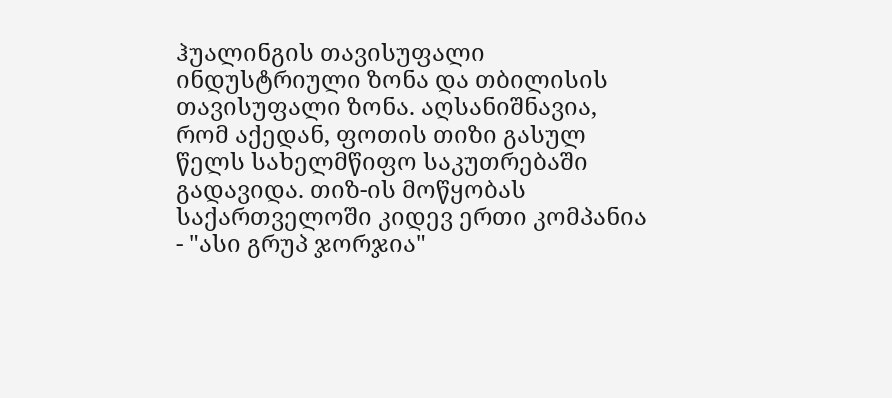ჰუალინგის თავისუფალი ინდუსტრიული ზონა და თბილისის თავისუფალი ზონა. აღსანიშნავია, რომ აქედან, ფოთის თიზი გასულ წელს სახელმწიფო საკუთრებაში გადავიდა. თიზ-ის მოწყობას საქართველოში კიდევ ერთი კომპანია - "ასი გრუპ ჯორჯია"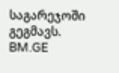საგარეჯოში გეგმავს.
BM.GE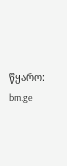წყარო: bm.ge